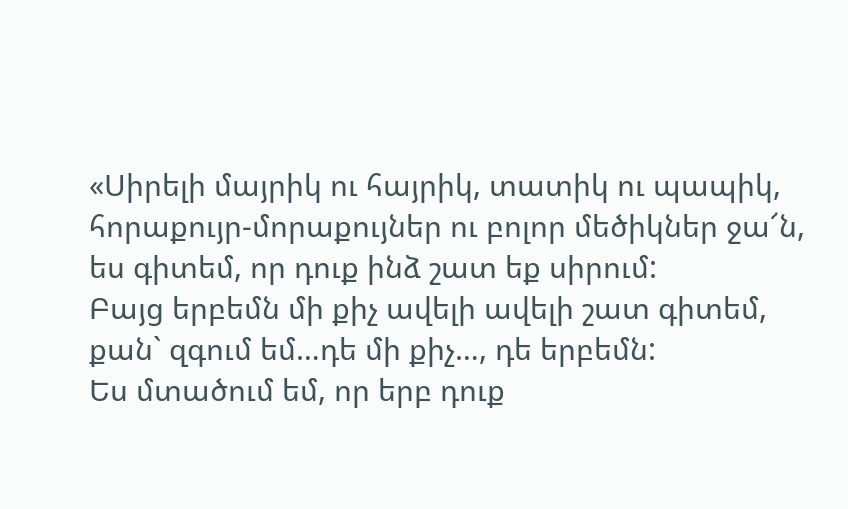«Սիրելի մայրիկ ու հայրիկ, տատիկ ու պապիկ, հորաքույր-մորաքույներ ու բոլոր մեծիկներ ջա՜ն, ես գիտեմ, որ դուք ինձ շատ եք սիրում:
Բայց երբեմն մի քիչ ավելի ավելի շատ գիտեմ, քան` զգում եմ…դե մի քիչ…, դե երբեմն:
Ես մտածում եմ, որ երբ դուք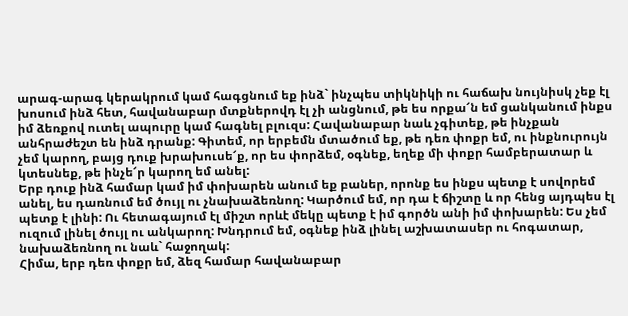արագ-արագ կերակրում կամ հագցնում եք ինձ` ինչպես տիկնիկի ու հաճախ նույնիսկ չեք էլ խոսում ինձ հետ, հավանաբար մտքներովդ էլ չի անցնում, թե ես որքա՜ն եմ ցանկանում ինքս իմ ձեռքով ուտել ապուրը կամ հագնել բլուզս: Հավանաբար նաև չգիտեք, թե ինչքան անհրաժեշտ են ինձ դրանք: Գիտեմ, որ երբեմն մտածում եք, թե դեռ փոքր եմ, ու ինքնուրույն չեմ կարող, բայց դուք խրախուսե՜ք, որ ես փորձեմ, օգնեք, եղեք մի փոքր համբերատար և կտեսնեք, թե ինչե՜ր կարող եմ անել:
Երբ դուք ինձ համար կամ իմ փոխարեն անում եք բաներ, որոնք ես ինքս պետք է սովորեմ անել, ես դառնում եմ ծույլ ու չնախաձեռնող: Կարծում եմ, որ դա է ճիշտը և որ հենց այդպես էլ պետք է լինի: Ու հետագայում էլ միշտ որևէ մեկը պետք է իմ գործն անի իմ փոխարեն: Ես չեմ ուզում լինել ծույլ ու անկարող: Խնդրում եմ, օգնեք ինձ լինել աշխատասեր ու հոգատար, նախաձեռնող ու նաև` հաջողակ:
Հիմա, երբ դեռ փոքր եմ, ձեզ համար հավանաբար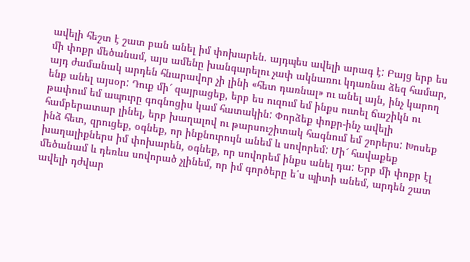ավելի հեշտ է շատ բան անել իմ փոխարեն. այդպես ավելի արագ է: Բայց երբ ես մի փոքր մեծանամ, այս ամենը խանգարելու չափ ակնառու կդառնա ձեզ համար, այդ ժամանակ արդեն հնարավոր չի լինի «հետ դառնալ» ու անել այն, ինչ կարող ենք անել այսօր: Դուք մի՜ զայրացեք, երբ ես ուզում եմ ինքս ուտել ճաշիկն ու թափում եմ ապուրը գոգնոցիս կամ հատակին: Փորձեք փոքր-ինչ ավելի համբերատար լինել, երբ խաղալով ու թարսուշիտակ հագնում եմ շորերս: Խոսեք ինձ հետ, զրուցեք, օգնեք, որ ինքնուրույն անեմ և սովորեմ: Մի՜ հավաքեք խաղալիքներս իմ փոխարեն, օգնեք, որ սովորեմ ինքս անել դա: Երբ մի փոքր էլ մեծանամ և դեռևս սովորած չլինեմ, որ իմ գործերը ե՛ս պիտի անեմ, արդեն շատ ավելի դժվար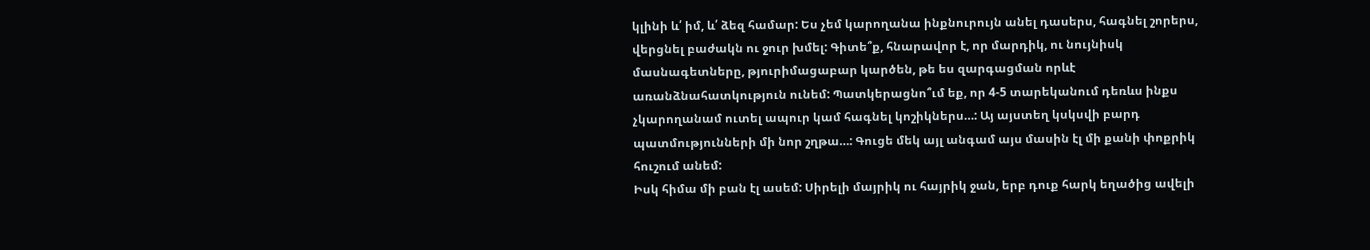կլինի և՛ իմ, և՛ ձեզ համար: Ես չեմ կարողանա ինքնուրույն անել դասերս, հագնել շորերս, վերցնել բաժակն ու ջուր խմել: Գիտե՞ք, հնարավոր է, որ մարդիկ, ու նույնիսկ մասնագետները, թյուրիմացաբար կարծեն, թե ես զարգացման որևէ առանձնահատկություն ունեմ: Պատկերացնո՞ւմ եք, որ 4-5 տարեկանում դեռևս ինքս չկարողանամ ուտել ապուր կամ հագնել կոշիկներս…: Այ այստեղ կսկսվի բարդ պատմությունների մի նոր շղթա…: Գուցե մեկ այլ անգամ այս մասին էլ մի քանի փոքրիկ հուշում անեմ:
Իսկ հիմա մի բան էլ ասեմ: Սիրելի մայրիկ ու հայրիկ ջան, երբ դուք հարկ եղածից ավելի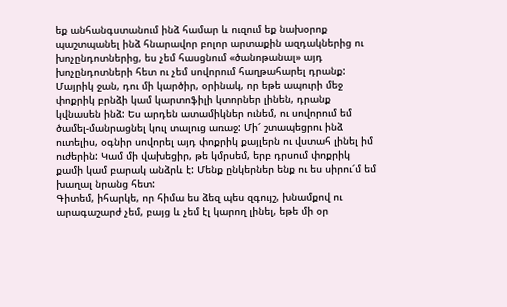եք անհանգստանում ինձ համար և ուզում եք նախօրոք պաշտպանել ինձ հնարավոր բոլոր արտաքին ազդակներից ու խոչընդոտներից, ես չեմ հասցնում «ծանոթանալ» այդ խոչընդոտների հետ ու չեմ սովորում հաղթահարել դրանք: Մայրիկ ջան, դու մի կարծիր, օրինակ, որ եթե ապուրի մեջ փոքրիկ բրնձի կամ կարտոֆիլի կտորներ լինեն, դրանք կվնասեն ինձ: Ես արդեն ատամիկներ ունեմ, ու սովորում եմ ծամել-մանրացնել կուլ տալուց առաջ: Մի՜ շտապեցրու ինձ ուտելիս, օգնիր սովորել այդ փոքրիկ քայլերն ու վստահ լինել իմ ուժերին: Կամ մի վախեցիր, թե կմրսեմ, երբ դրսում փոքրիկ քամի կամ բարակ անձրև է: Մենք ընկերներ ենք ու ես սիրու՜մ եմ խաղալ նրանց հետ:
Գիտեմ, իհարկե, որ հիմա ես ձեզ պես զգույշ, խնամքով ու արագաշարժ չեմ, բայց և չեմ էլ կարող լինել, եթե մի օր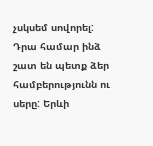չսկսեմ սովորել: Դրա համար ինձ շատ են պետք ձեր համբերությունն ու սերը: Երևի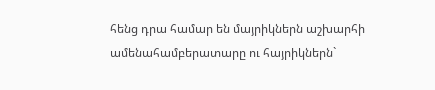հենց դրա համար են մայրիկներն աշխարհի ամենահամբերատարը ու հայրիկներն`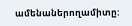ամենաներողամիտը: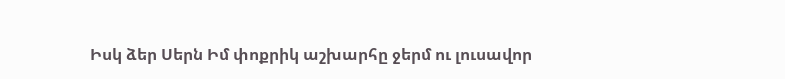Իսկ ձեր Սերն Իմ փոքրիկ աշխարհը ջերմ ու լուսավոր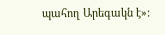պահող Արեգակն է»: